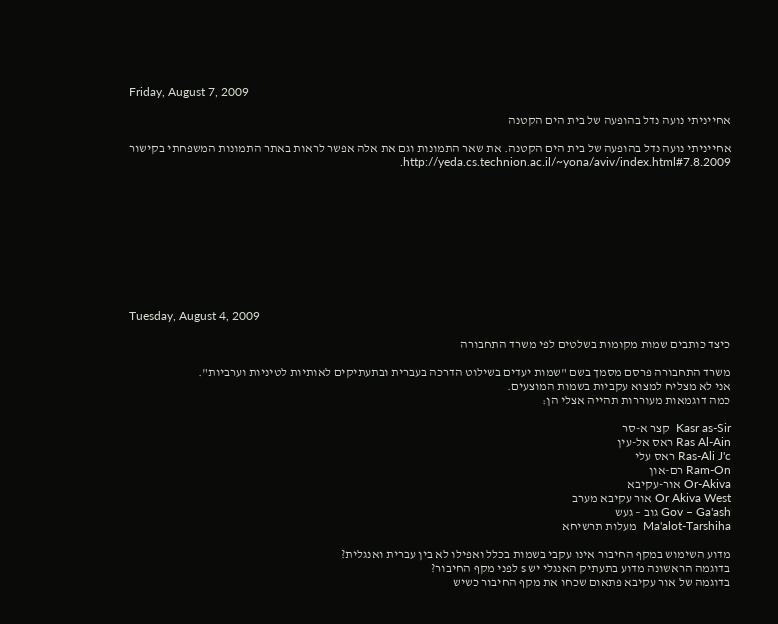Friday, August 7, 2009

אחייניתי נועה נדל בהופעה של בית הים הקטנה

אחייניתי נועה נדל בהופעה של בית הים הקטנה. את שאר התמונות וגם את אלה אפשר לראות באתר התמונות המשפחתי בקישור http://yeda.cs.technion.ac.il/~yona/aviv/index.html#7.8.2009.










Tuesday, August 4, 2009

כיצד כותבים שמות מקומות בשלטים לפי משרד התחבורה

משרד התחבורה פרסם מסמך בשם "שמות יעדים בשילוט הדרכה בעברית ובתעתיקים לאותיות לטיניות וערביות".
אני לא מצליח למצוא עקביות בשמות המוצעים.
כמה דוגמאות מעוררות תהייה אצלי הן:

Kasr as-Sir  קצר א-סר
Ras Al-Ain ראס אל-עין
Ras-Ali J'c ראס עלי
Ram-On רם-און
Or-Akiva אור-עקיבא
Or Akiva West אור עקיבא מערב
Gov – Ga'ash גוב – געש
Ma'alot-Tarshiha  מעלות תרשיחא

מדוע השימוש במקף החיבור אינו עקבי בשמות בכלל ואפילו לא בין עברית ואנגלית?
בדוגמה הראשונה מדוע בתעתיק האנגלי יש s לפני מקף החיבור?
בדוגמה של אור עקיבא פתאום שכחו את מקף החיבור כשיש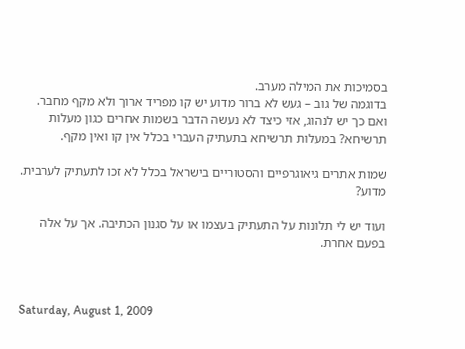בסמיכות את המילה מערב.
בדוגמה של גוב – געש לא ברור מדוע יש קו מפריד ארוך ולא מקף מחבר. ואם כך יש לנהוג, אזי כיצד לא נעשה הדבר בשמות אחרים כגון מעלות תרשיחא? במעלות תרשיחא בתעתיק העברי בכלל אין קו ואין מקף.

שמות אתרים גיאוגרפיים והסטוריים בישראל בכלל לא זכו לתעתיק לערבית. מדוע?

ועוד יש לי תלונות על התעתיק בעצמו או על סגנון הכתיבה. אך על אלה בפעם אחרת.



Saturday, August 1, 2009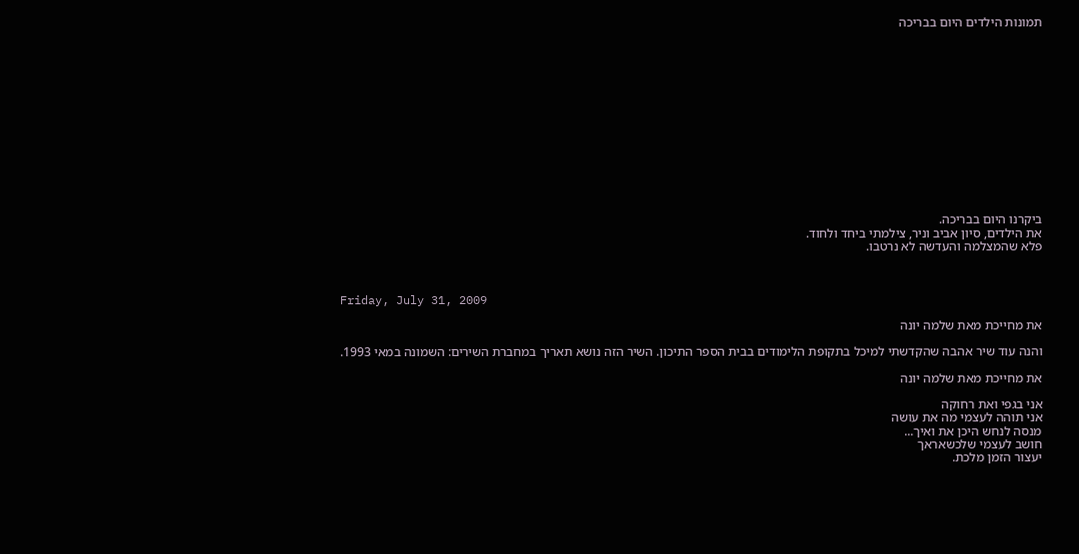תמונות הילדים היום בבריכה














ביקרנו היום בבריכה.
את הילדים, סיון אביב וניר, צילמתי ביחד ולחוד.
פלא שהמצלמה והעדשה לא נרטבו.



Friday, July 31, 2009

את מחייכת מאת שלמה יונה

והנה עוד שיר אהבה שהקדשתי למיכל בתקופת הלימודים בבית הספר התיכון. השיר הזה נושא תאריך במחברת השירים: השמונה במאי 1993.

את מחייכת מאת שלמה יונה

אני בגפי ואת רחוקה
אני תוהה לעצמי מה את עושה
מנסה לנחש היכן את ואיך...
חושב לעצמי שלכשאראך
יעצור הזמן מלכת.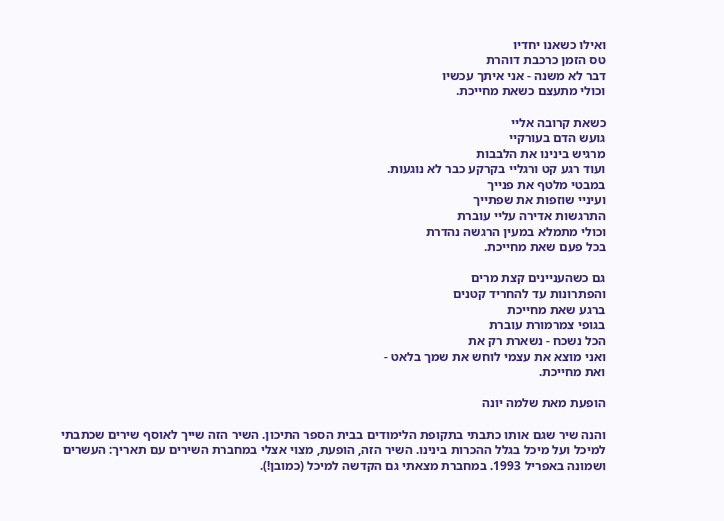ואילו כשאנו יחדיו
טס הזמן כרכבת דוהרת
דבר לא משנה - אני איתך עכשיו
וכולי מתעצם כשאת מחייכת.

כשאת קרובה אליי
גועש הדם בעורקיי
מרגיש בינינו את הלבבות
ועוד רגע קט ורגליי בקרקע כבר לא נוגעות.
במבטי מלטף את פנייך
ועיניי שוזפות את שפתייך
התרגשות אדירה עליי עוברת
וכולי מתמלא במעין הרגשה נהדרת
בכל פעם שאת מחייכת.

גם כשהעניינים קצת מרים
והפתרונות עד להחריד קטנים
ברגע שאת מחייכת
בגופי צמרמורת עוברת
הכל נשכח - נשארת רק את
ואני מוצא את עצמי לוחש את שמך בלאט -
ואת מחייכת.

הופעת מאת שלמה יונה

והנה שיר שגם אותו כתבתי בתקופת הלימודים בבית הספר התיכון. השיר הזה שייך לאוסף שירים שכתבתי למיכל ועל מיכל בגלל ההכרות בינינו. השיר הזה, הופעת, מצוי אצלי במחברת השירים עם תאריך: העשרים ושמונה באפריל 1993. במחברת מצאתי גם הקדשה למיכל (כמובן!).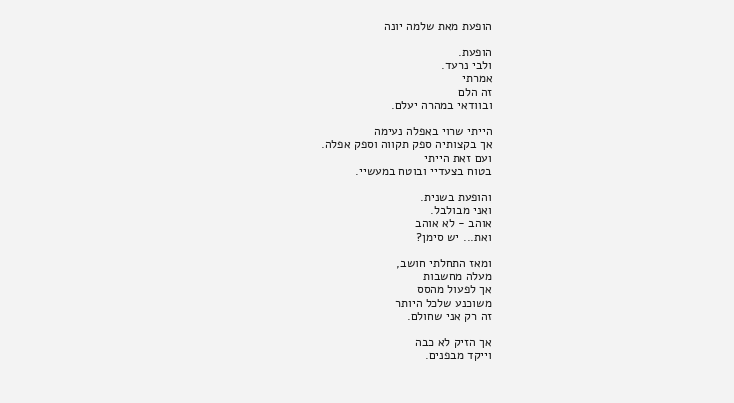הופעת מאת שלמה יונה

הופעת.
ולבי נרעד.
אמרתי
זה הלם
ובוודאי במהרה יעלם.

הייתי שרוי באפלה נעימה
אך בקצותיה ספק תקווה וספק אפלה.
ועם זאת הייתי
בטוח בצעדיי ובוטח במעשיי.

והופעת בשנית.
ואני מבולבל.
אוהב - לא אוהב
ואת... יש סימן?

ומאז התחלתי חושב,
מעלה מחשבות
אך לפעול מהסס
משוכנע שלכל היותר
זה רק אני שחולם.

אך הזיק לא כבה
וייקד מבפנים.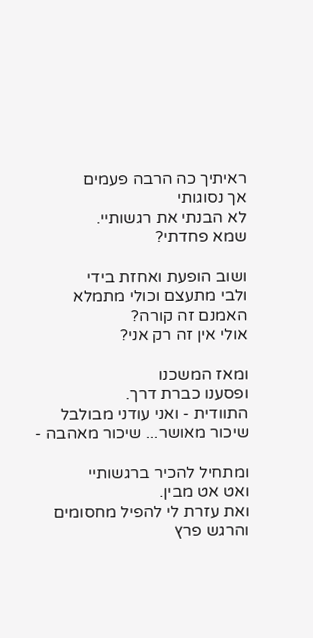ראיתיך כה הרבה פעמים
אך נסוגותי
לא הבנתי את רגשותיי.
שמא פחדתי?

ושוב הופעת ואחזת בידי
ולבי מתעצם וכולי מתמלא
האמנם זה קורה?
אולי אין זה רק אני?

ומאז המשכנו
ופסענו כברת דרך.
התוודית - ואני עודני מבולבל
שיכור מאושר... שיכור מאהבה -

ומתחיל להכיר ברגשותיי
ואט אט מבין.
ואת עזרת לי להפיל מחסומים
והרגש פרץ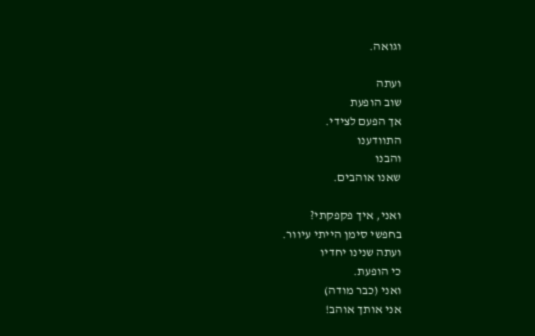וגואה.

ועתה
שוב הופעת
אך הפעם לצידי.
התוודענו
והבנו
שאנו אוהבים.

ואני, איך פקפקתי?
בחפשי סימן הייתי עיוור.
ועתה שנינו יחדיו
כי הופעת.
ואני (כבר מודה)
אני אותך אוהב!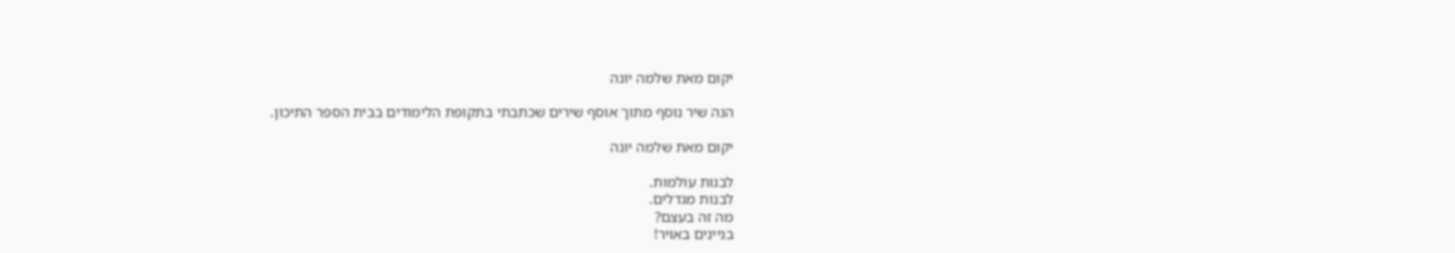יקום מאת שלמה יונה

הנה שיר נוסף מתוך אוסף שירים שכתבתי בתקופת הלימודים בבית הספר התיכון.

יקום מאת שלמה יונה

לבנות עולמות.
לבנות מגדלים.
מה זה בעצם?
בניינים באויר!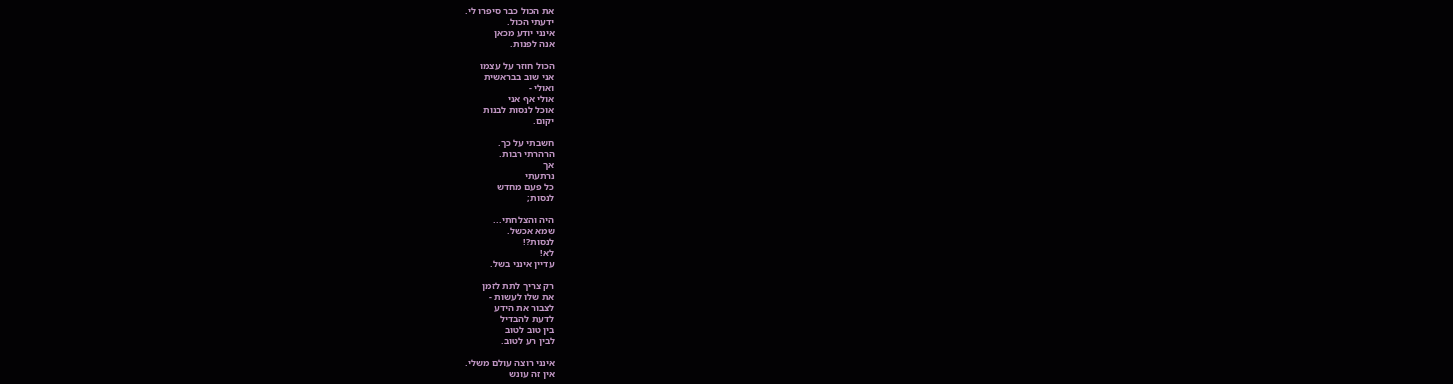את הכול כבר סיפרו לי.
ידעתי הכול.
אינני יודע מכאן
אנה לפנות.

הכול חוזר על עצמו
אני שוב בבראשית
ואולי -
אולי אף אני
אוכל לנסות לבנות
יקום.

חשבתי על כך.
הרהרתי רבות.
אך
נרתעתי
כל פעם מחדש
לנסות;

היה והצלחתי...
שמא אכשל.
לנסות?!
לא!
עדיין אינני בשל.

רק צריך לתת לזמן
את שלו לעשות -
לצבור את הידע
לדעת להבדיל
בין טוב לטוב
לבין רע לטוב.

אינני רוצה עולם משלי.
אין זה עונש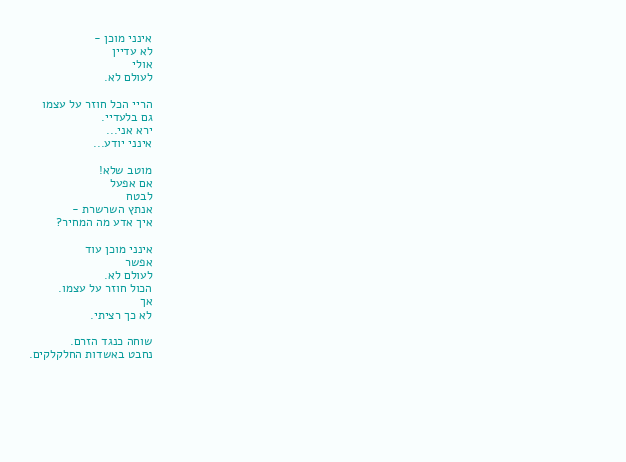אינני מוכן -
לא עדיין
אולי
לעולם לא.

הריי הכל חוזר על עצמו
גם בלעדיי.
ירא אני...
אינני יודע...

מוטב שלא!
אם אפעל
לבטח
אנתץ השרשרת -
איך אדע מה המחיר?

אינני מוכן עוד
אפשר
לעולם לא.
הכול חוזר על עצמו.
אך
לא כך רציתי.

שוחה כנגד הזרם.
נחבט באשדות החלקלקים.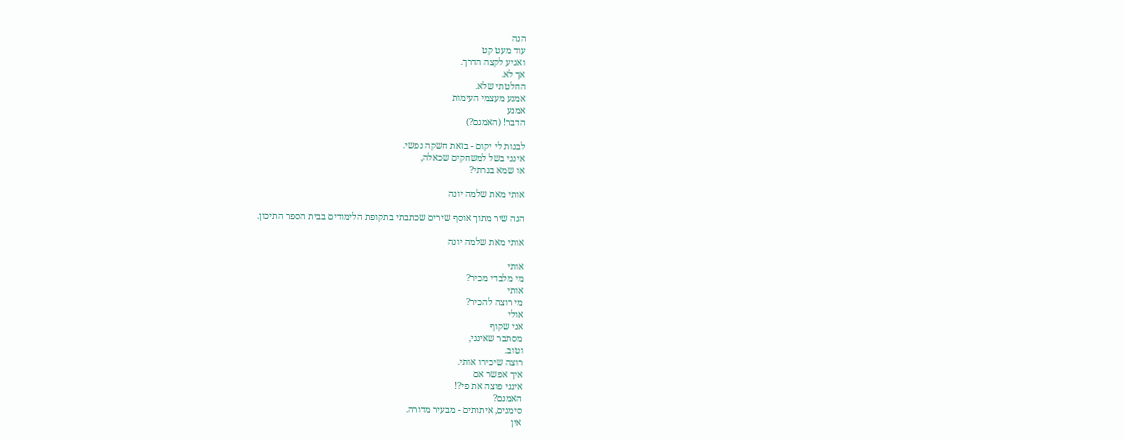הנה
עוד מעט קט
ואגיע לקצה הדרך.
אך לא.
החלטתי שלא.
אמנע מעצמי העימות
אמנע
הדבר! (האמנם?)

לבנות לי יקום - בזאת חשקה נפשי.
אינני בשל למשחקים שכאלה,
או שמא בגרתי?

אותי מאת שלמה יונה

הנה שיר מתוך אוסף שירים שכתבתי בתקופת הלימודים בבית הספר התיכון.

אותי מאת שלמה יונה

אותי
מי מלבדי מכיר?
אותי
מי רוצה להכיר?
אולי
אני שקוף
מסתבר שאינני,
וטוב.
רוצה שיכירו אותי.
איך אפשר אם
אינני פוצה את פי?!
האמנם?
סימנים, איתותים - מבעיר מדורה.
אין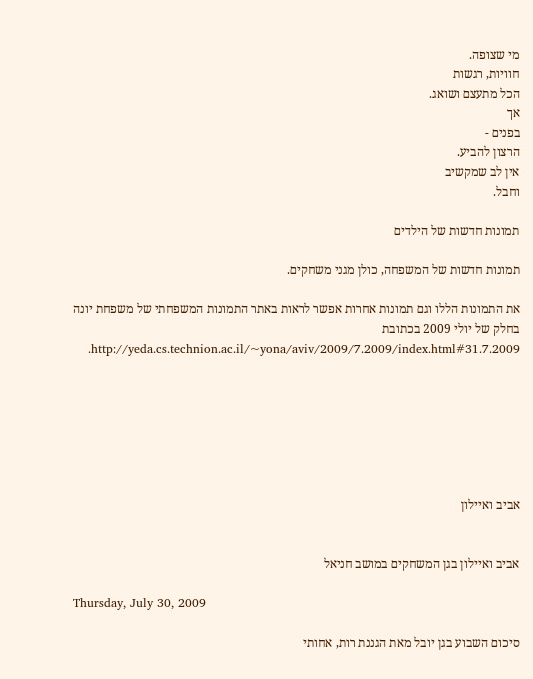מי שצופה.
חוויות, רגשות
הכל מתעצם ושואג.
אך
בפנים -
הרצון להביע.
אין לב שמקשיב
וחבל.

תמונות חדשות של הילדים

תמונות חדשות של המשפחה, כולן מגני משחקים.

את התמונות הללו וגם תמונות אחרות אפשר לראות באתר התמונות המשפחתי של משפחת יונה בחלק של יולי 2009 בכתובת http://yeda.cs.technion.ac.il/~yona/aviv/2009/7.2009/index.html#31.7.2009.







אביב ואיילון


אביב ואיילון בגן המשחקים במושב חניאל

Thursday, July 30, 2009

סיכום השבוע בגן יובל מאת הגננת רות, אחותי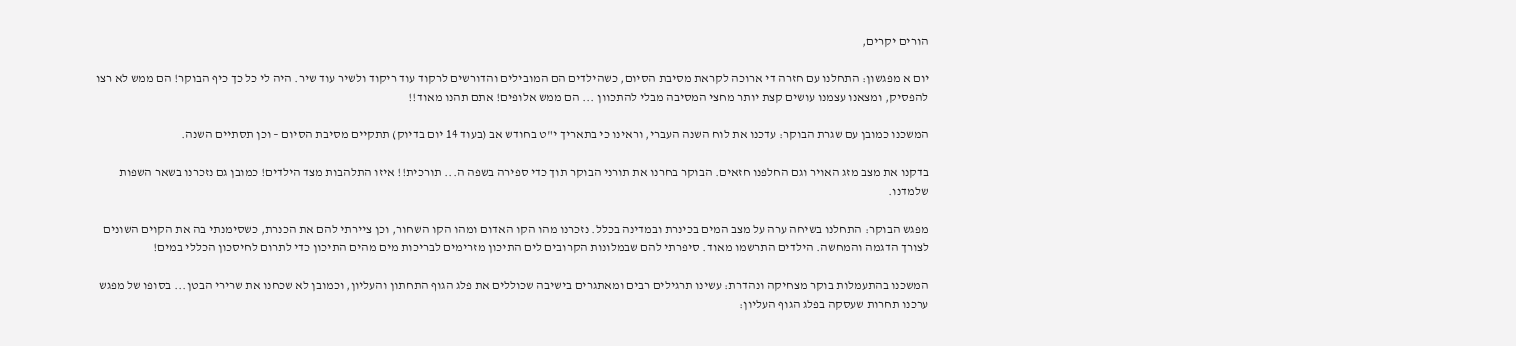הורים יקרים,

יום א מפגשון: התחלנו עם חזרה די ארוכה לקראת מסיבת הסיום, כשהילדים הם המובילים והדורשים לרקוד עוד ריקוד ולשיר עוד שיר. היה לי כל כך כיף הבוקר! הם ממש לא רצו להפסיק, ומצאנו עצמנו עושים קצת יותר מחצי המסיבה מבלי להתכוון ... הם ממש אלופים! אתם תהנו מאוד!!

המשכנו כמובן עם שגרת הבוקר: עדכנו את לוח השנה העברי, וראינו כי בתאריך י"ט בחודש אב (בעוד 14 יום בדיוק) תתקיים מסיבת הסיום – וכן תסתיים השנה.

בדקנו את מצב מזג האויר וגם החלפנו חזאים. הבוקר בחרנו את תורני הבוקר תוך כדי ספירה בשפה ה... תורכית!! איזו התלהבות מצד הילדים! כמובן גם נזכרנו בשאר השפות שלמדנו.

מפגש הבוקר: התחלנו בשיחה ערה על מצב המים בכינרת ובמדינה בכלל. נזכרנו מהו הקו האדום ומהו הקו השחור, וכן ציירתי להם את הכנרת, כשסימנתי בה את הקוים השונים לצורך הדגמה והמחשה. הילדים התרשמו מאוד. סיפרתי להם שבמלונות הקרובים לים התיכון מזרימים לבריכות מים מהים התיכון כדי לתרום לחיסכון הכללי במים!

המשכנו בהתעמלות בוקר מצחיקה ונהדרת: עשינו תרגילים רבים ומאתגרים בישיבה שכוללים את פלג הגוף התחתון והעליון, וכמובן לא שכחנו את שרירי הבטן... בסופו של מפגש ערכנו תחרות שעסקה בפלג הגוף העליון: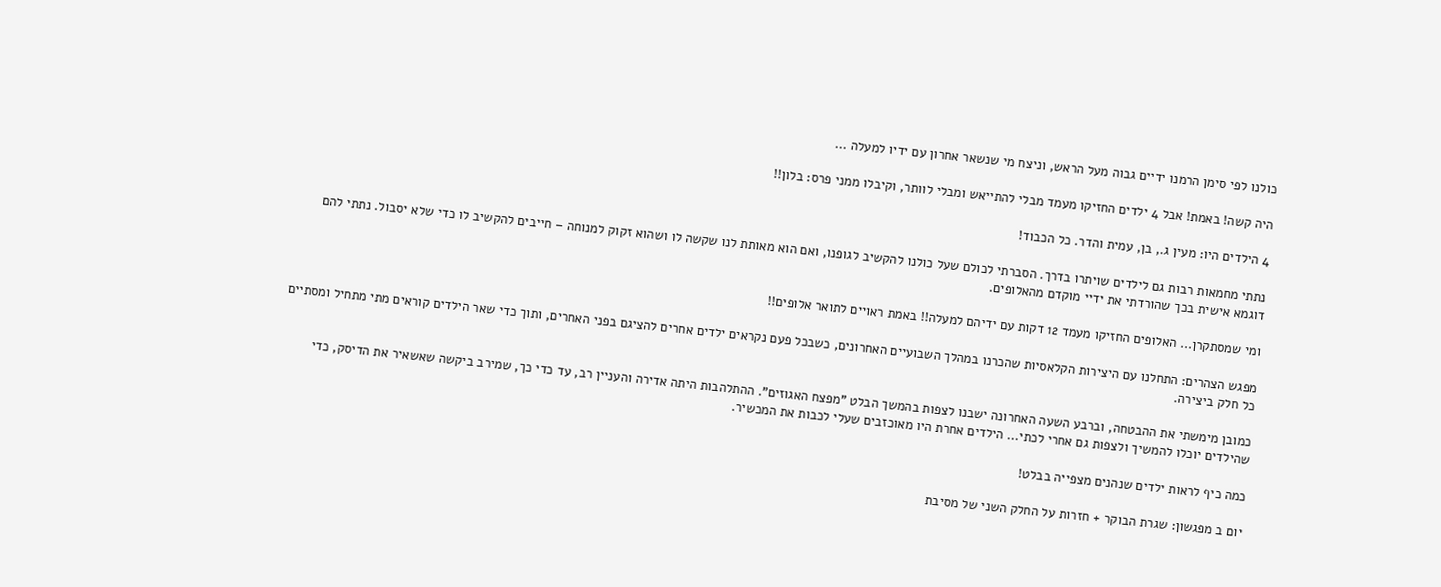כולנו לפי סימן הרמנו ידיים גבוה מעל הראש, וניצח מי שנשאר אחרון עם ידיו למעלה ...

היה קשה! באמת! אבל 4 ילדים החזיקו מעמד מבלי להתייאש ומבלי לוותר, וקיבלו ממני פרס: בלון!!

4 הילדים היו: מעין ג., בן, עמית והדר. כל הכבוד!

נתתי מחמאות רבות גם לילדים שויתרו בדרך. הסברתי לכולם שעל כולנו להקשיב לגופנו, ואם הוא מאותת לנו שקשה לו ושהוא זקוק למנוחה – חייבים להקשיב לו כדי שלא יסבול. נתתי להם דוגמא אישית בכך שהורדתי את ידיי מוקדם מהאלופים.

ומי שמסתקרן... האלופים החזיקו מעמד 12 דקות עם ידיהם למעלה!! באמת ראויים לתואר אלופים!!

מפגש הצהרים: התחלנו עם היצירות הקלאסיות שהכרנו במהלך השבועיים האחרונים, כשבכל פעם נקראים ילדים אחרים להציגם בפני האחרים, ותוך כדי שאר הילדים קוראים מתי מתחיל ומסתיים כל חלק ביצירה.

כמובן מימשתי את ההבטחה, וברבע השעה האחרונה ישבנו לצפות בהמשך הבלט "מפצח האגוזים". ההתלהבות היתה אדירה והעניין רב, עד כדי כך, שמירב ביקשה שאשאיר את הדיסק, כדי שהילדים יוכלו להמשיך ולצפות גם אחרי לכתי... הילדים אחרת היו מאוכזבים שעלי לכבות את המכשיר.

כמה כיף לראות ילדים שנהנים מצפייה בבלט!

יום ב מפגשון: שגרת הבוקר + חזרות על החלק השני של מסיבת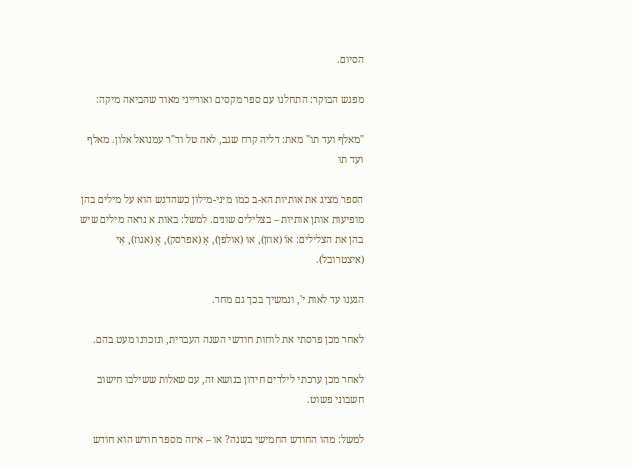הסיום.

מפגש הבוקר: התחלנו עם ספר מקסים ואורייני מאוד שהביאה מיקה:

"מאלף ועד תו" מאת: דליה קרח שגב, לאה טל וד"ר עמנואל אלון. מאלף ועד תו

הספר מציג את אותיות הא-ב כמו מיני-מילון כשהדגש הוא על מילים בהן מופיעות אותן אותיות – בצלילים שונים. למשל: באות א נראה מילים שיש בהן את הצלילים: אוֹ (אוזן), אוּ (אולפן), אָ (אפרסק), אֶ (אגוז), אִי (איצטרובל).

הגענו עד לאות י', ונמשיך בכך גם מחר.

לאחר מכן פרסתי את לוחות חודשי השנה העברית, ונזכרנו מעט בהם.

לאחר מכן ערכתי לילדים חידון בנושא זה, עם שאלות ששילבו חישוב חשבוני פשוט.

למשל: מהו החודש החמישי בשנה? או – איזה מספר חודש הוא חודש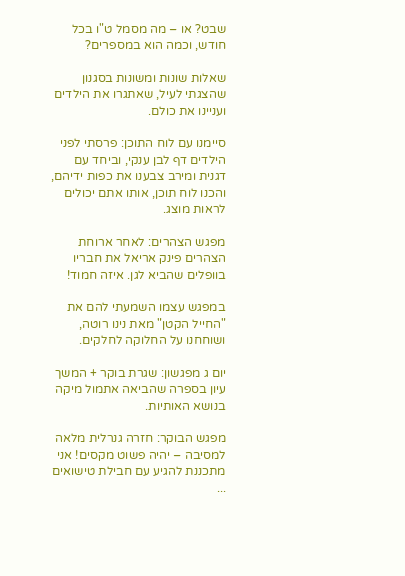שבט? או – מה מסמל ט"ו בכל חודש, וכמה הוא במספרים?

שאלות שונות ומשונות בסגנון שהצגתי לעיל, שאתגרו את הילדים ועניינו את כולם.

סיימנו עם לוח התוכן: פרסתי לפני הילדים דף לבן ענקי, וביחד עם דגנית ומירב צבענו את כפות ידיהם, והכנו לוח תוכן, אותו אתם יכולים לראות מוצג.

מפגש הצהרים: לאחר ארוחת הצהרים פינק אריאל את חבריו בוופלים שהביא לגן. איזה חמוד!

במפגש עצמו השמעתי להם את "החייל הקטן" מאת נינו רוטה, ושוחחנו על החלוקה לחלקים.

יום ג מפגשון: שגרת בוקר + המשך עיון בספרה שהביאה אתמול מיקה בנושא האותיות.

מפגש הבוקר: חזרה גנרלית מלאה למסיבה – יהיה פשוט מקסים! אני מתכננת להגיע עם חבילת טישואים ...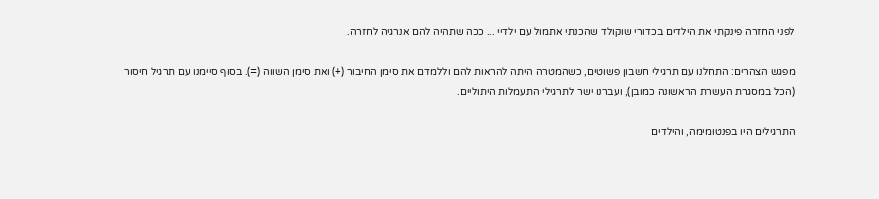לפני החזרה פינקתי את הילדים בכדורי שוקולד שהכנתי אתמול עם ילדיי ... ככה שתהיה להם אנרגיה לחזרה.

מפגש הצהרים: התחלנו עם תרגילי חשבון פשוטים, כשהמטרה היתה להראות להם וללמדם את סימן החיבור (+) ואת סימן השווה (=). בסוף סיימנו עם תרגיל חיסור (הכל במסגרת העשרת הראשונה כמובן), ועברנו ישר לתרגילי התעמלות היתוליים.

התרגילים היו בפנטומימה, והילדים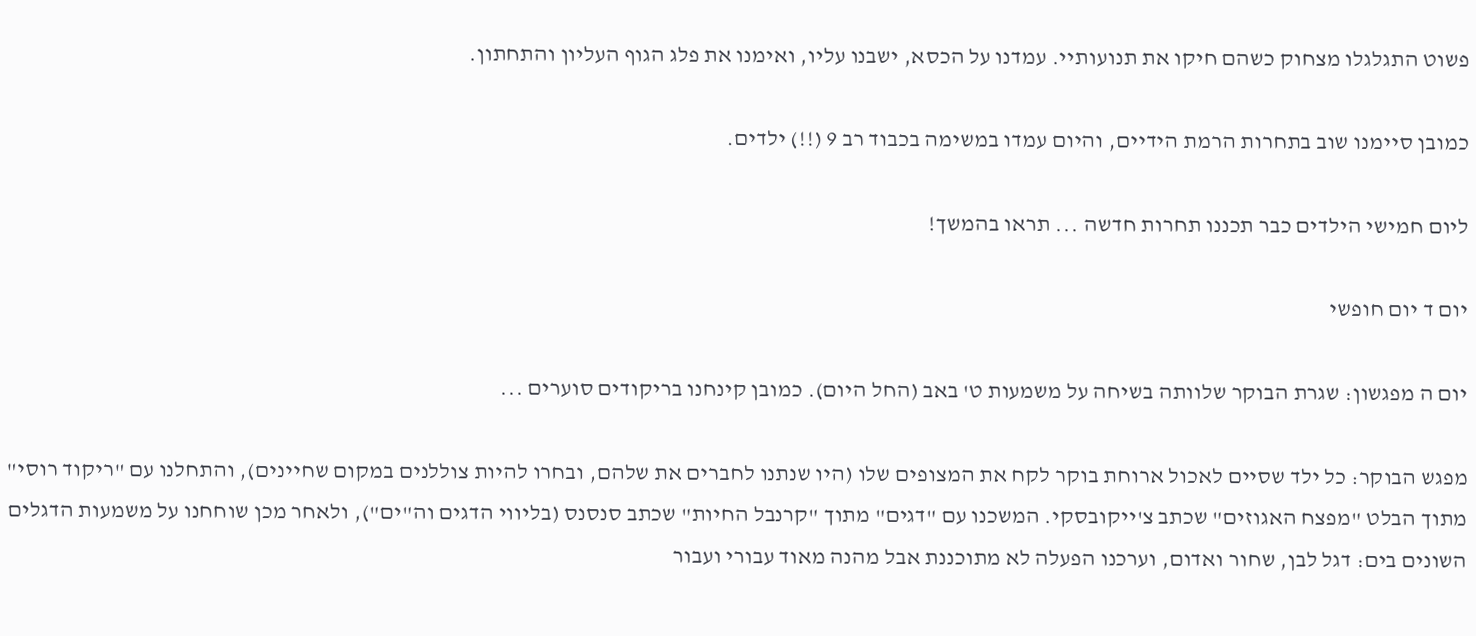פשוט התגלגלו מצחוק כשהם חיקו את תנועותיי. עמדנו על הכסא, ישבנו עליו, ואימנו את פלג הגוף העליון והתחתון.

כמובן סיימנו שוב בתחרות הרמת הידיים, והיום עמדו במשימה בכבוד רב 9 (!!) ילדים.

ליום חמישי הילדים כבר תכננו תחרות חדשה ... תראו בהמשך!

יום ד יום חופשי

יום ה מפגשון: שגרת הבוקר שלוותה בשיחה על משמעות ט' באב (החל היום). כמובן קינחנו בריקודים סוערים ...

מפגש הבוקר: כל ילד שסיים לאכול ארוחת בוקר לקח את המצופים שלו (היו שנתנו לחברים את שלהם, ובחרו להיות צוללנים במקום שחיינים), והתחלנו עם "ריקוד רוסי" מתוך הבלט "מפצח האגוזים" שכתב צ'ייקובסקי. המשכנו עם "דגים" מתוך "קרנבל החיות" שכתב סנסנס (בליווי הדגים וה"ים"), ולאחר מכן שוחחנו על משמעות הדגלים השונים בים: דגל לבן, שחור ואדום, וערכנו הפעלה לא מתוכננת אבל מהנה מאוד עבורי ועבור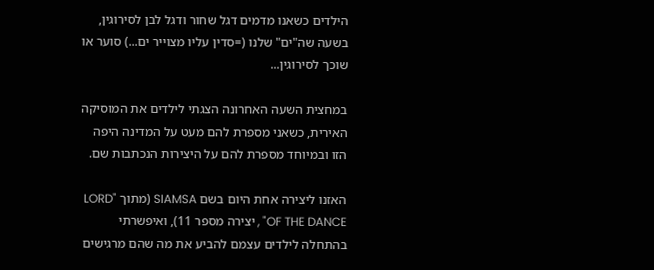הילדים כשאנו מדמים דגל שחור ודגל לבן לסירוגין, בשעה שה"ים" שלנו (=סדין עליו מצוייר ים...) סוער או שוכך לסירוגין...

במחצית השעה האחרונה הצגתי לילדים את המוסיקה האירית, כשאני מספרת להם מעט על המדינה היפה הזו ובמיוחד מספרת להם על היצירות הנכתבות שם.

האזנו ליצירה אחת היום בשם SIAMSA (מתוך "LORD OF THE DANCE" , יצירה מספר 11), ואיפשרתי בהתחלה לילדים עצמם להביע את מה שהם מרגישים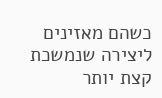כשהם מאזינים ליצירה שנמשכת קצת יותר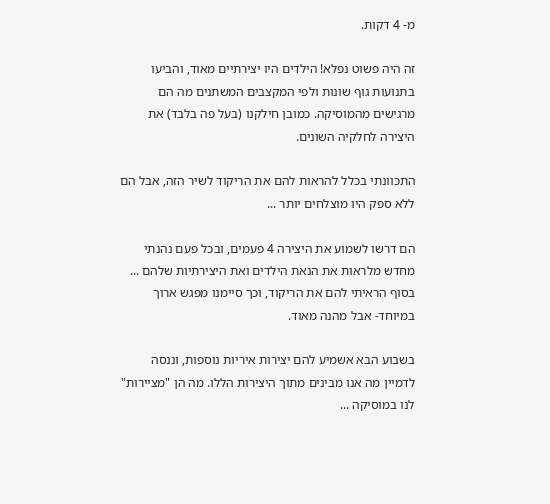מ- 4 דקות.

זה היה פשוט נפלא! הילדים היו יצירתיים מאוד, והביעו בתנועות גוף שונות ולפי המקצבים המשתנים מה הם מרגישים מהמוסיקה. כמובן חילקנו (בעל פה בלבד) את היצירה לחלקיה השונים.

התכוונתי בכלל להראות להם את הריקוד לשיר הזה, אבל הם ללא ספק היו מוצלחים יותר ...

הם דרשו לשמוע את היצירה 4 פעמים, ובכל פעם נהנתי מחדש מלראות את הנאת הילדים ואת היצירתיות שלהם ... בסוף הראיתי להם את הריקוד, וכך סיימנו מפגש ארוך במיוחד- אבל מהנה מאוד.

בשבוע הבא אשמיע להם יצירות איריות נוספות, וננסה לדמיין מה אנו מבינים מתוך היצירות הללו. מה הן "מציירות" לנו במוסיקה ...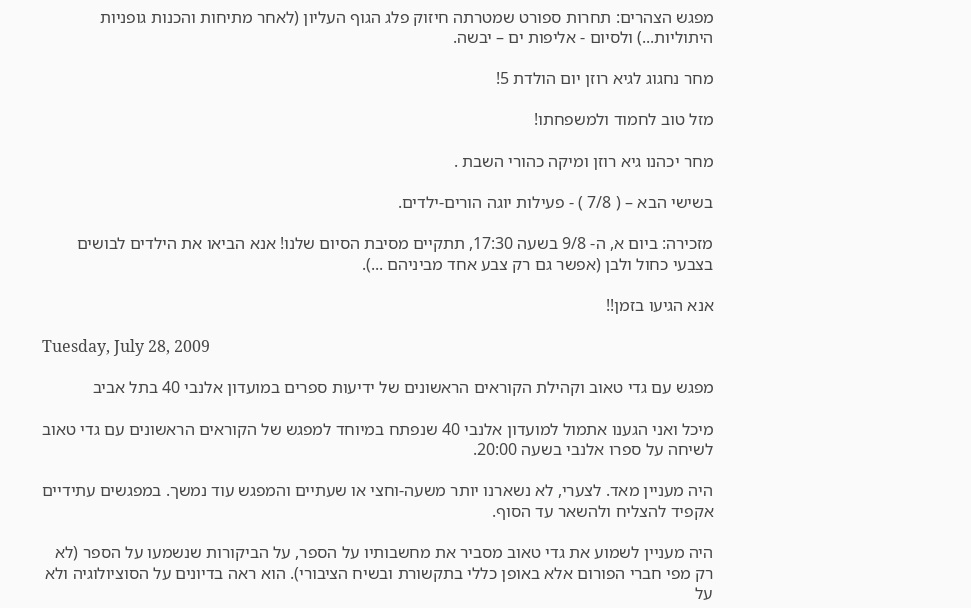מפגש הצהרים: תחרות ספורט שמטרתה חיזוק פלג הגוף העליון (לאחר מתיחות והכנות גופניות היתוליות...) ולסיום - אליפות ים – יבשה.

מחר נחגוג לגיא רוזן יום הולדת 5!

מזל טוב לחמוד ולמשפחתו!

מחר יכהנו גיא רוזן ומיקה כהורי השבת .

בשישי הבא – ( 7/8 ) - פעילות יוגה הורים-ילדים.

מזכירה: ביום א, ה- 9/8 בשעה 17:30, תתקיים מסיבת הסיום שלנו! אנא הביאו את הילדים לבושים בצבעי כחול ולבן (אפשר גם רק צבע אחד מביניהם ...).

אנא הגיעו בזמן!!

Tuesday, July 28, 2009

מפגש עם גדי טאוב וקהילת הקוראים הראשונים של ידיעות ספרים במועדון אלנבי 40 בתל אביב

מיכל ואני הגענו אתמול למועדון אלנבי 40 שנפתח במיוחד למפגש של הקוראים הראשונים עם גדי טאוב לשיחה על ספרו אלנבי בשעה 20:00.

היה מעניין מאד. לצערי, לא נשארנו יותר משעה-וחצי או שעתיים והמפגש עוד נמשך. במפגשים עתידיים אקפיד להצליח ולהשאר עד הסוף.

היה מעניין לשמוע את גדי טאוב מסביר את מחשבותיו על הספר, על הביקורות שנשמעו על הספר (לא רק מפי חברי הפורום אלא באופן כללי בתקשורת ובשיח הציבורי). הוא ראה בדיונים על הסוציולוגיה ולא על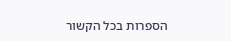הספרות בכל הקשור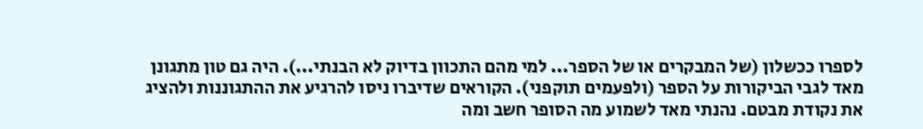לספרו ככשלון (של המבקרים או של הספר... למי מהם התכוון בדיוק לא הבנתי...). היה גם טון מתגונן מאד לגבי הביקורות על הספר (ולפעמים תוקפני). הקוראים שדיברו ניסו להרגיע את ההתגוננות ולהציג את נקודת מבטם. נהנתי מאד לשמוע מה הסופר חשב ומה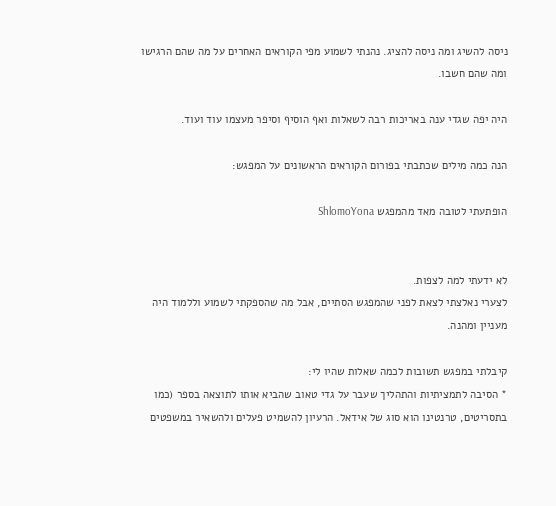ניסה להשיג ומה ניסה להציג. נהנתי לשמוע מפי הקוראים האחרים על מה שהם הרגישו ומה שהם חשבו.

היה יפה שגדי ענה באריכות רבה לשאלות ואף הוסיף וסיפר מעצמו עוד ועוד.

הנה כמה מילים שכתבתי בפורום הקוראים הראשונים על המפגש:

הופתעתי לטובה מאד מהמפגש ShlomoYona


לא ידעתי למה לצפות.
לצערי נאלצתי לצאת לפני שהמפגש הסתיים, אבל מה שהספקתי לשמוע וללמוד היה מעניין ומהנה.

קיבלתי במפגש תשובות לכמה שאלות שהיו לי:
* הסיבה לתמציתיות והתהליך שעבר על גדי טאוב שהביא אותו לתוצאה בספר (כמו בתסריטים, טרנטינו הוא סוג של אידאל. הרעיון להשמיט פעלים ולהשאיר במשפטים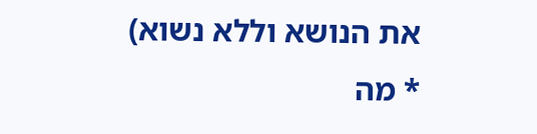את הנושא וללא נשוא)
* מה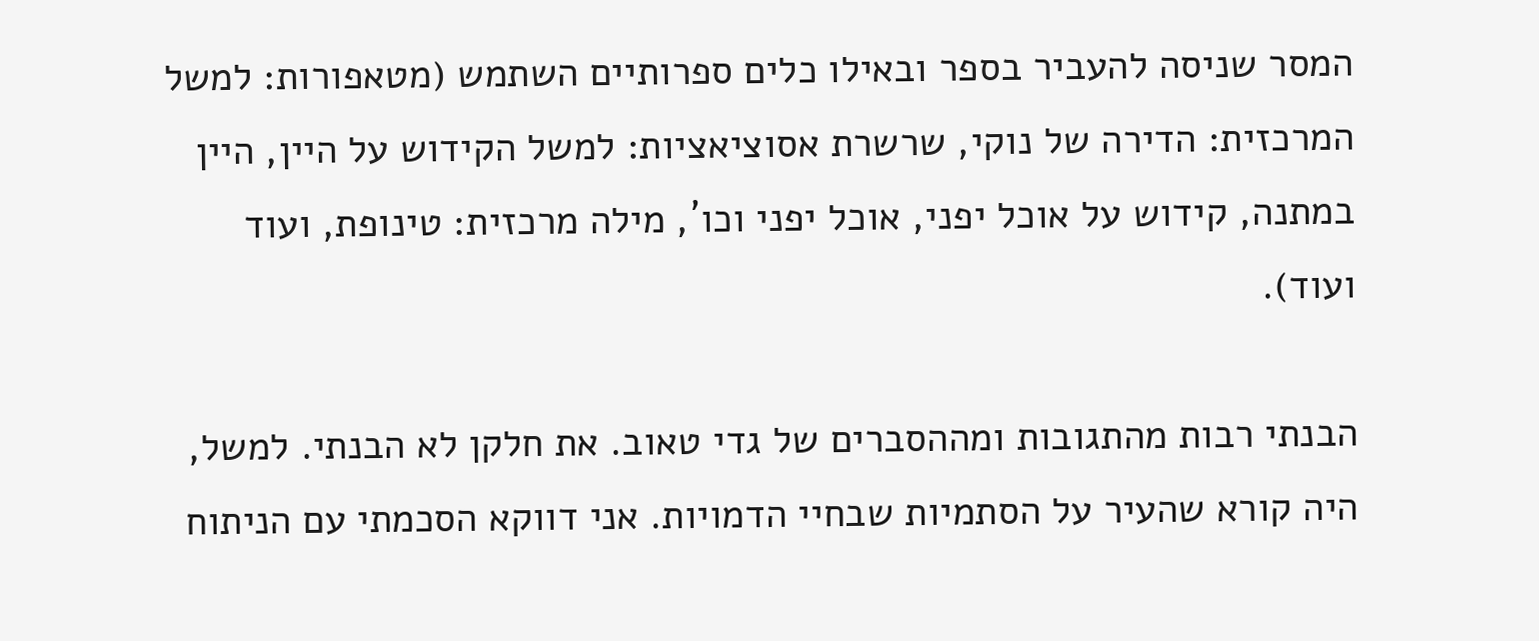המסר שניסה להעביר בספר ובאילו כלים ספרותיים השתמש (מטאפורות: למשל המרכזית: הדירה של נוקי, שרשרת אסוציאציות: למשל הקידוש על היין, היין במתנה, קידוש על אוכל יפני, אוכל יפני וכו´, מילה מרכזית: טינופת, ועוד ועוד).

הבנתי רבות מהתגובות ומההסברים של גדי טאוב. את חלקן לא הבנתי. למשל, היה קורא שהעיר על הסתמיות שבחיי הדמויות. אני דווקא הסכמתי עם הניתוח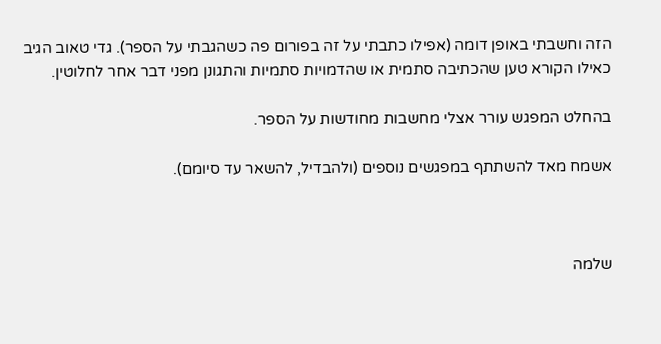הזה וחשבתי באופן דומה (אפילו כתבתי על זה בפורום פה כשהגבתי על הספר). גדי טאוב הגיב כאילו הקורא טען שהכתיבה סתמית או שהדמויות סתמיות והתגונן מפני דבר אחר לחלוטין.

בהחלט המפגש עורר אצלי מחשבות מחודשות על הספר.

אשמח מאד להשתתף במפגשים נוספים (ולהבדיל, להשאר עד סיומם).



שלמה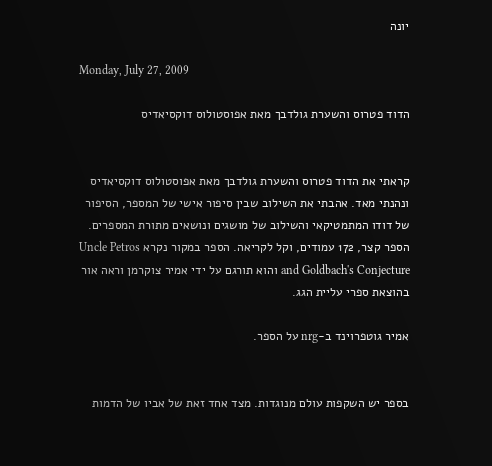יונה

Monday, July 27, 2009

הדוד פטרוס והשערת גולדבך מאת אפוסטולוס דוקסיאדיס


קראתי את הדוד פטרוס והשערת גולדבך מאת אפוסטולוס דוקסיאדיס ונהנתי מאד. אהבתי את השילוב שבין סיפור אישי של המספר, הסיפור של דודו המתמטיקאי והשילוב של מושגים ונושאים מתורת המספרים. הספר קצר, 172 עמודים, וקל לקריאה. הספר במקור נקרא Uncle Petros and Goldbach's Conjecture והוא תורגם על ידי אמיר צוקרמן וראה אור בהוצאת ספרי עליית הגג.

אמיר גוטפרוינד ב-nrg על הספר.


בספר יש השקפות עולם מנוגדות. מצד אחד זאת של אביו של הדמות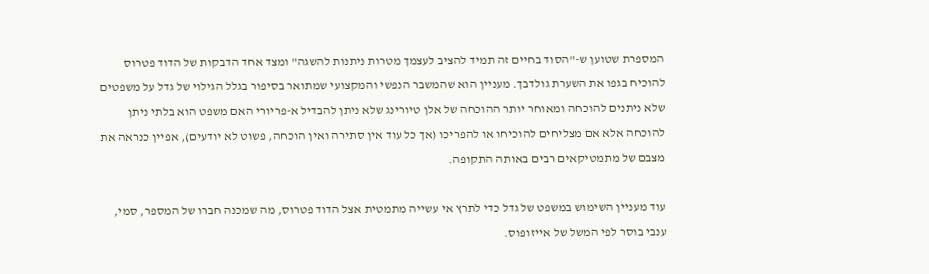המספרת שטוען ש-"הסוד בחיים זה תמיד להציב לעצמך מטרות ניתנות להשגה" ומצד אחד הדבקות של הדוד פטרוס להוכיח בגפו את השערת גולדבך. מעניין הוא שהמשבר הנפשי והמקצועי שמתואר בסיפור בגלל הגילוי של גדל על משפטים שלא ניתנים להוכחה ומאוחר יותר ההוכחה של אלן טיורינג שלא ניתן להבדיל א-פריורי האם משפט הוא בלתי ניתן להוכחה אלא אם מצליחים להוכיחו או להפריכו (אך כל עוד אין סתירה ואין הוכחה, פשוט לא יודעים), אפיין כנראה את מצבם של מתמטיקאים רבים באותה התקופה.

עוד מעניין השימוש במשפט של גדל כדי לתרץ אי עשייה מתמטית אצל הדוד פטרוס, מה שמכנה חברו של המספר, סמי, ענבי בוסר לפי המשל של אייזופוס.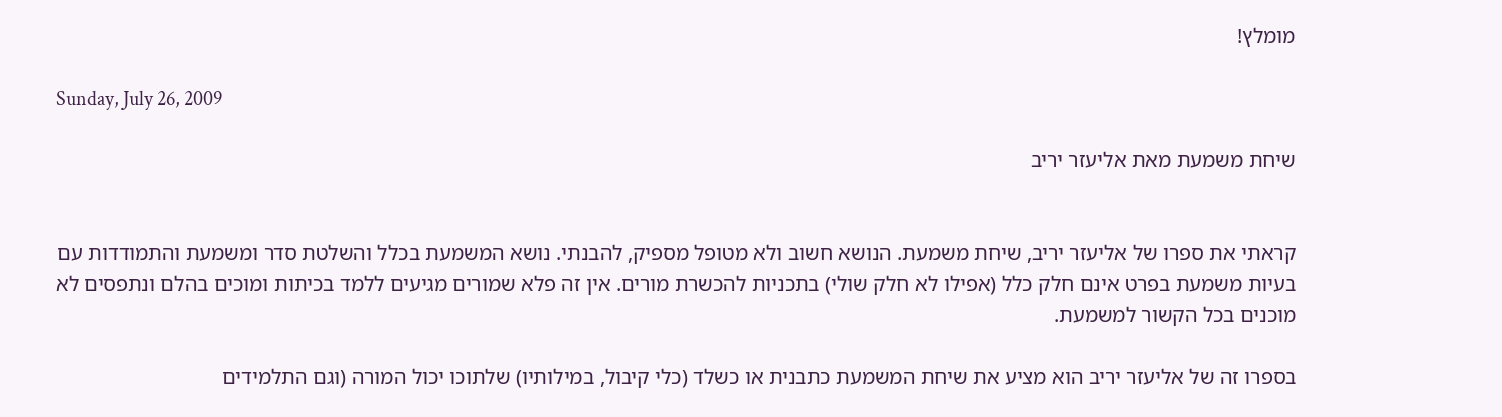מומלץ!

Sunday, July 26, 2009

שיחת משמעת מאת אליעזר יריב


קראתי את ספרו של אליעזר יריב, שיחת משמעת. הנושא חשוב ולא מטופל מספיק, להבנתי. נושא המשמעת בכלל והשלטת סדר ומשמעת והתמודדות עם בעיות משמעת בפרט אינם חלק כלל (אפילו לא חלק שולי) בתכניות להכשרת מורים. אין זה פלא שמורים מגיעים ללמד בכיתות ומוכים בהלם ונתפסים לא מוכנים בכל הקשור למשמעת.

בספרו זה של אליעזר יריב הוא מציע את שיחת המשמעת כתבנית או כשלד (כלי קיבול, במילותיו) שלתוכו יכול המורה (וגם התלמידים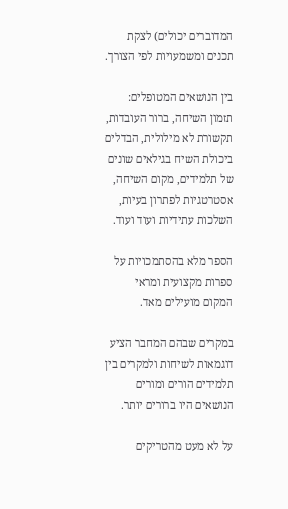המדוברים יכולים) לצקת תכנים ומשמעויות לפי הצורך.

בין הנושאים המטופלים: תזמון השיחה, ברור העובדות, תקשורת לא מילולית, הבדלים ביכולת השיח בגילאים שונים של תלמידים, מקום השיחה, אסטרטגיות לפתרון בעיות, השלכות עתידיות ועוד ועוד.

הספר מלא בהסתמכויות על ספרות מקצועית ומראי המקום מועילים מאד.

במקרים שבהם המחבר הציע דוגמאות לשיחות ולמקרים בין תלמידים הורים ומורים הנושאים היו ברורים יותר.

על לא מעט מהטריקים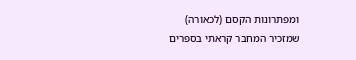ומפתרונות הקסם (לכאורה) שמזכיר המחבר קראתי בספרים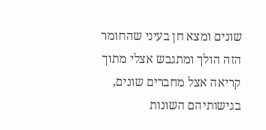שונים ומצא חן בעיני שהחומר הזה הולך ומתגבש אצלי מתוך קריאה אצל מחברים שונים, בגישותיהם השונות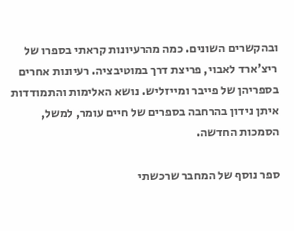ובהקשרים השונים. כמה מהרעיונות קראתי בספרו של ריצ'ארד לאבוי, פריצת דרך במוטיבציה. רעיונות אחרים בספריהן של פייבר ומייזליש. נושא האלימות והתמודדות איתן נידון בהרחבה בספרים של חיים עומר, למשל, הסמכות החדשה.

ספר נוסף של המחבר שרכשתי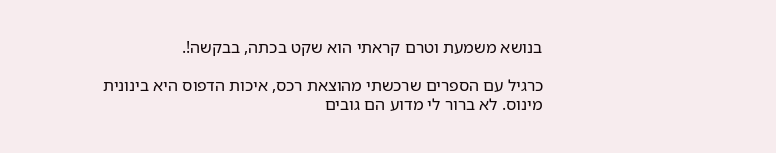בנושא משמעת וטרם קראתי הוא שקט בכתה, בבקשה!.

כרגיל עם הספרים שרכשתי מהוצאת רכס, איכות הדפוס היא בינונית מינוס. לא ברור לי מדוע הם גובים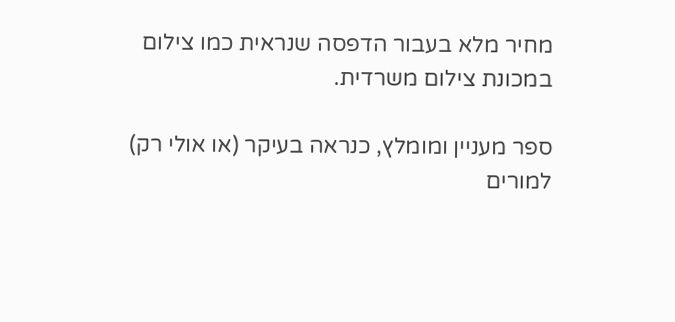מחיר מלא בעבור הדפסה שנראית כמו צילום במכונת צילום משרדית.

ספר מעניין ומומלץ, כנראה בעיקר (או אולי רק) למורים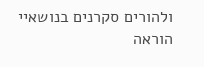ולהורים סקרנים בנושאיי הוראה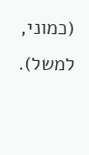(כמוני, למשל).